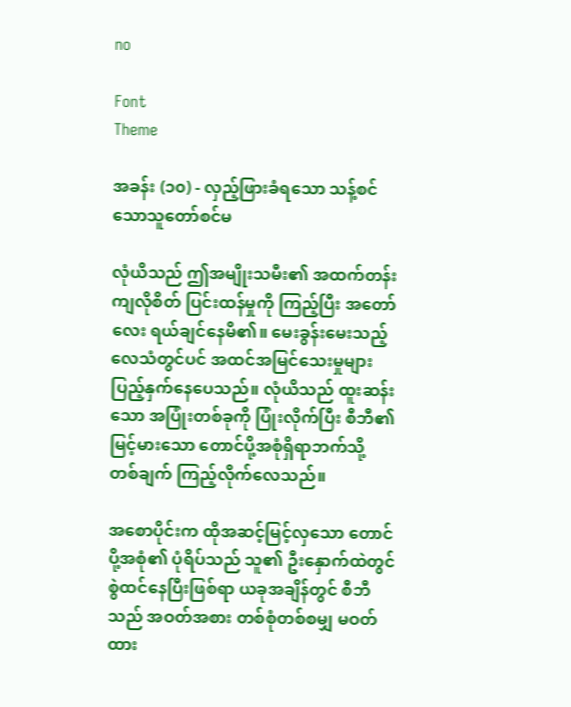no

Font
Theme

အခန်း (၁၀) - လှည့်ဖြားခံရသော သန့်စင်သောသူတော်စင်မ

လုံယိသည် ဤအမျိုးသမီး၏ အထက်တန်းကျလိုစိတ် ပြင်းထန်မှုကို ကြည့်ပြီး အတော်လေး ရယ်ချင်နေမိ၏။ မေးခွန်းမေးသည့် လေသံတွင်ပင် အထင်အမြင်သေးမှုများ ပြည့်နှက်နေပေသည်။ လုံယိသည် ထူးဆန်းသော အပြုံးတစ်ခုကို ပြုံးလိုက်ပြီး စီဘီ၏ မြင့်မားသော တောင်ပို့အစုံရှိရာဘက်သို့ တစ်ချက် ကြည့်လိုက်လေသည်။

အစောပိုင်းက ထိုအဆင့်မြင့်လှသော တောင်ပို့အစုံ၏ ပုံရိပ်သည် သူ၏ ဦးနှောက်ထဲတွင် စွဲထင်နေပြီးဖြစ်ရာ ယခုအချိန်တွင် စီဘီသည် အဝတ်အစား တစ်စုံတစ်စမျှ မဝတ်ထား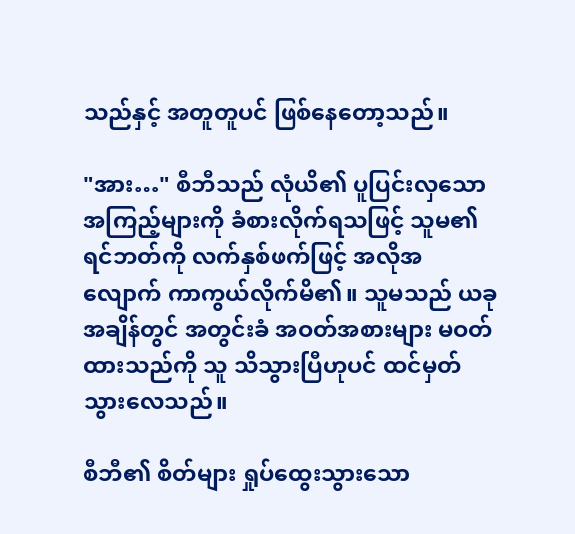သည်နှင့် အတူတူပင် ဖြစ်နေတော့သည်။

"အား…" စီဘီသည် လုံယိ၏ ပူပြင်းလှသော အကြည့်များကို ခံစားလိုက်ရသဖြင့် သူမ၏ ရင်ဘတ်ကို လက်နှစ်ဖက်ဖြင့် အလိုအလျောက် ကာကွယ်လိုက်မိ၏။ သူမသည် ယခုအချိန်တွင် အတွင်းခံ အဝတ်အစားများ မဝတ်ထားသည်ကို သူ သိသွားပြီဟုပင် ထင်မှတ်သွားလေသည်။

စီဘီ၏ စိတ်များ ရှုပ်ထွေးသွားသော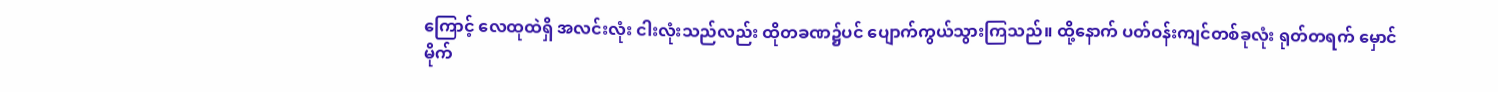ကြောင့် လေထုထဲရှိ အလင်းလုံး ငါးလုံးသည်လည်း ထိုတခဏ၌ပင် ပျောက်ကွယ်သွားကြသည်။ ထို့နောက် ပတ်ဝန်းကျင်တစ်ခုလုံး ရုတ်တရက် မှောင်မိုက်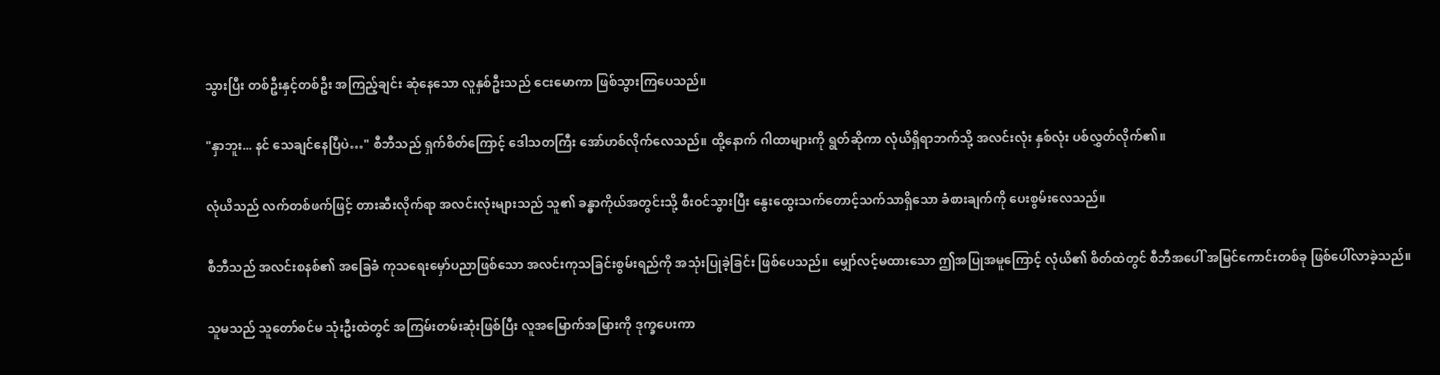သွားပြီး တစ်ဦးနှင့်တစ်ဦး အကြည့်ချင်း ဆုံနေသော လူနှစ်ဦးသည် ငေးမောကာ ဖြစ်သွားကြပေသည်။

"နှာဘူး... နင် သေချင်နေပြီပဲ…" စီဘီသည် ရှက်စိတ်ကြောင့် ဒေါသတကြီး အော်ဟစ်လိုက်လေသည်။ ထို့နောက် ဂါထာများကို ရွတ်ဆိုကာ လုံယိရှိရာဘက်သို့ အလင်းလုံး နှစ်လုံး ပစ်လွှတ်လိုက်၏။

လုံယိသည် လက်တစ်ဖက်ဖြင့် တားဆီးလိုက်ရာ အလင်းလုံးများသည် သူ၏ ခန္ဓာကိုယ်အတွင်းသို့ စီးဝင်သွားပြီး နွေးထွေးသက်တောင့်သက်သာရှိသော ခံစားချက်ကို ပေးစွမ်းလေသည်။

စီဘီသည် အလင်းစနစ်၏ အခြေခံ ကုသရေးမှော်ပညာဖြစ်သော အလင်းကုသခြင်းစွမ်းရည်ကို အသုံးပြုခဲ့ခြင်း ဖြစ်ပေသည်။ မျှော်လင့်မထားသော ဤအပြုအမူကြောင့် လုံယိ၏ စိတ်ထဲတွင် စီဘီအပေါ် အမြင်ကောင်းတစ်ခု ဖြစ်ပေါ်လာခဲ့သည်။

သူမသည် သူတော်စင်မ သုံးဦးထဲတွင် အကြမ်းတမ်းဆုံးဖြစ်ပြီး လူအမြောက်အမြားကို ဒုက္ခပေးကာ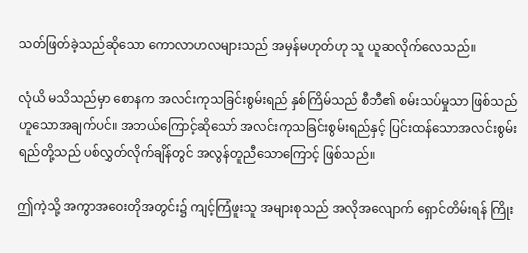သတ်ဖြတ်ခဲ့သည်ဆိုသော ကောလာဟလများသည် အမှန်မဟုတ်ဟု သူ ယူဆလိုက်လေသည်။

လုံယိ မသိသည်မှာ စောနက အလင်းကုသခြင်းစွမ်းရည် နှစ်ကြိမ်သည် စီဘီ၏ စမ်းသပ်မှုသာ ဖြစ်သည်ဟူသောအချက်ပင်။ အဘယ်ကြောင့်ဆိုသော် အလင်းကုသခြင်းစွမ်းရည်နှင့် ပြင်းထန်သောအလင်းစွမ်းရည်တို့သည် ပစ်လွှတ်လိုက်ချိန်တွင် အလွန်တူညီသောကြောင့် ဖြစ်သည်။

ဤကဲ့သို့ အကွာအဝေးတိုအတွင်း၌ ကျင့်ကြံဖူးသူ အများစုသည် အလိုအလျောက် ရှောင်တိမ်းရန် ကြိုး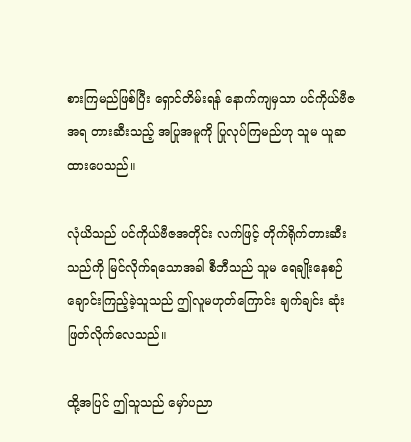စားကြမည်ဖြစ်ပြီး ရှောင်တိမ်းရန် နောက်ကျမှသာ ပင်ကိုယ်ဗီဇအရ တားဆီးသည့် အပြုအမူကို ပြုလုပ်ကြမည်ဟု သူမ ယူဆထားပေသည်။

လုံယိသည် ပင်ကိုယ်ဗီဇအတိုင်း လက်ဖြင့် တိုက်ရိုက်တားဆီးသည်ကို မြင်လိုက်ရသောအခါ စီဘီသည် သူမ ရေချိုးနေစဉ် ချောင်းကြည့်ခဲ့သူသည် ဤလူမဟုတ်ကြောင်း ချက်ချင်း ဆုံးဖြတ်လိုက်လေသည်။

ထို့အပြင် ဤသူသည် မှော်ပညာ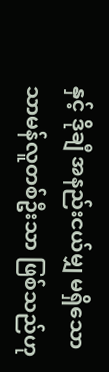နှင့် ဒိုချီ အနည်းငယ်မျှ မရှိသော သာမန်လူတစ်ဦးသာ ဖြစ်သည်ဟု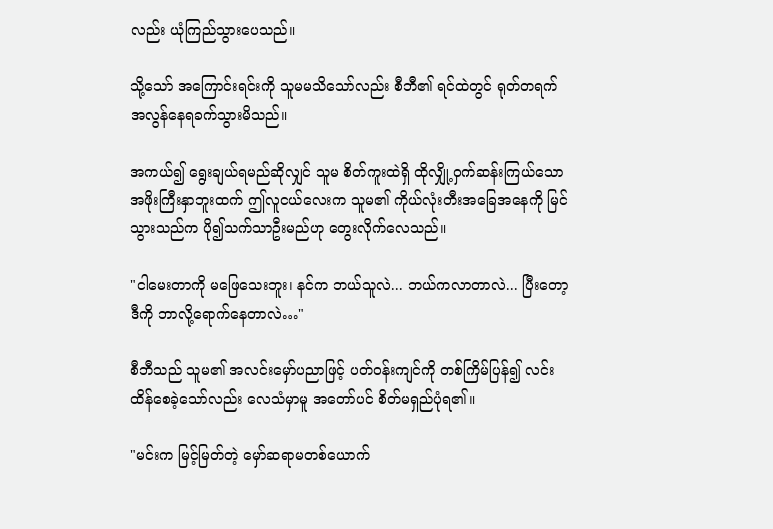လည်း ယုံကြည်သွားပေသည်။

သို့သော် အကြောင်းရင်းကို သူမမသိသော်လည်း စီဘီ၏ ရင်ထဲတွင် ရုတ်တရက် အလွန်နေရခက်သွားမိသည်။

အကယ်၍ ရွေးချယ်ရမည်ဆိုလျှင် သူမ စိတ်ကူးထဲရှိ ထိုလျှို့ဝှက်ဆန်းကြယ်သော အဖိုးကြီးနှာဘူးထက် ဤလူငယ်လေးက သူမ၏ ကိုယ်လုံးတီးအခြေအနေကို မြင်သွားသည်က ပို၍သက်သာဦးမည်ဟု တွေးလိုက်လေသည်။

"ငါမေးတာကို မဖြေသေးဘူး၊ နင်က ဘယ်သူလဲ... ဘယ်ကလာတာလဲ... ပြီးတော့ ဒီကို ဘာလို့ရောက်နေတာလဲ…"

စီဘီသည် သူမ၏ အလင်းမှော်ပညာဖြင့် ပတ်ဝန်းကျင်ကို တစ်ကြိမ်ပြန်၍ လင်းထိန်စေခဲ့သော်လည်း လေသံမှာမူ အတော်ပင် စိတ်မရှည်ပုံရ၏။

"မင်းက မြင့်မြတ်တဲ့ မှော်ဆရာမတစ်ယောက်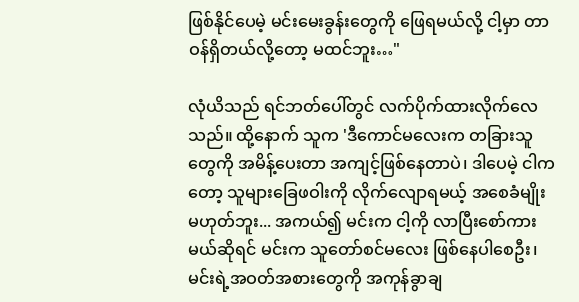ဖြစ်နိုင်ပေမဲ့ မင်းမေးခွန်းတွေကို ဖြေရမယ်လို့ ငါ့မှာ တာဝန်ရှိတယ်လို့တော့ မထင်ဘူး…"

လုံယိသည် ရင်ဘတ်ပေါ်တွင် လက်ပိုက်ထားလိုက်လေသည်။ ထို့နောက် သူက 'ဒီကောင်မလေးက တခြားသူတွေကို အမိန့်ပေးတာ အကျင့်ဖြစ်နေတာပဲ၊ ဒါပေမဲ့ ငါကတော့ သူများခြေဖဝါးကို လိုက်လျောရမယ့် အစေခံမျိုး မဟုတ်ဘူး... အကယ်၍ မင်းက ငါ့ကို လာပြီးစော်ကားမယ်ဆိုရင် မင်းက သူတော်စင်မလေး ဖြစ်နေပါစေဦး၊ မင်းရဲ့အဝတ်အစားတွေကို အကုန်ခွာချ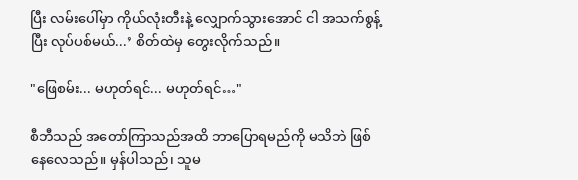ပြီး လမ်းပေါ်မှာ ကိုယ်လုံးတီးနဲ့ လျှောက်သွားအောင် ငါ အသက်စွန့်ပြီး လုပ်ပစ်မယ်...’ စိတ်ထဲမှ တွေးလိုက်သည်။

"ဖြေစမ်း... မဟုတ်ရင်... မဟုတ်ရင်…"

စီဘီသည် အတော်ကြာသည်အထိ ဘာပြောရမည်ကို မသိဘဲ ဖြစ်နေလေသည်။ မှန်ပါသည်၊ သူမ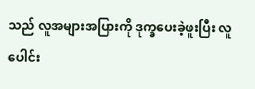သည် လူအများအပြားကို ဒုက္ခပေးခဲ့ဖူးပြီး လူပေါင်း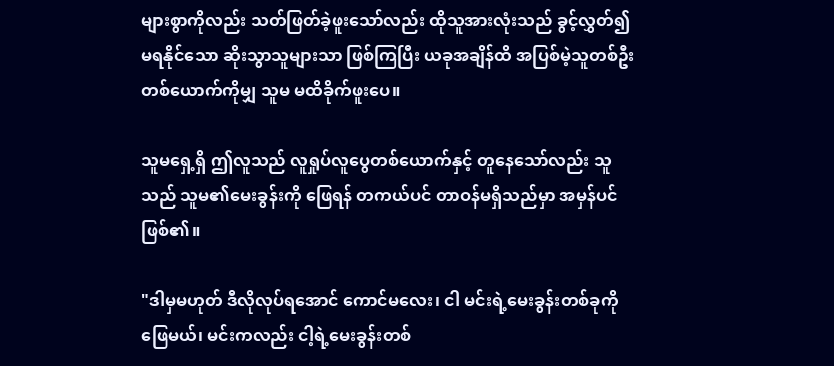များစွာကိုလည်း သတ်ဖြတ်ခဲ့ဖူးသော်လည်း ထိုသူအားလုံးသည် ခွင့်လွှတ်၍မရနိုင်သော ဆိုးသွာသူများသာ ဖြစ်ကြပြီး ယခုအချိန်ထိ အပြစ်မဲ့သူတစ်ဦးတစ်ယောက်ကိုမျှ သူမ မထိခိုက်ဖူးပေ။

သူမရှေ့ရှိ ဤလူသည် လူရှုပ်လူပွေတစ်ယောက်နှင့် တူနေသော်လည်း သူသည် သူမ၏မေးခွန်းကို ဖြေရန် တကယ်ပင် တာဝန်မရှိသည်မှာ အမှန်ပင်ဖြစ်၏။

"ဒါမှမဟုတ် ဒီလိုလုပ်ရအောင် ကောင်မလေး၊ ငါ မင်းရဲ့မေးခွန်းတစ်ခုကို ဖြေမယ်၊ မင်းကလည်း ငါ့ရဲ့မေးခွန်းတစ်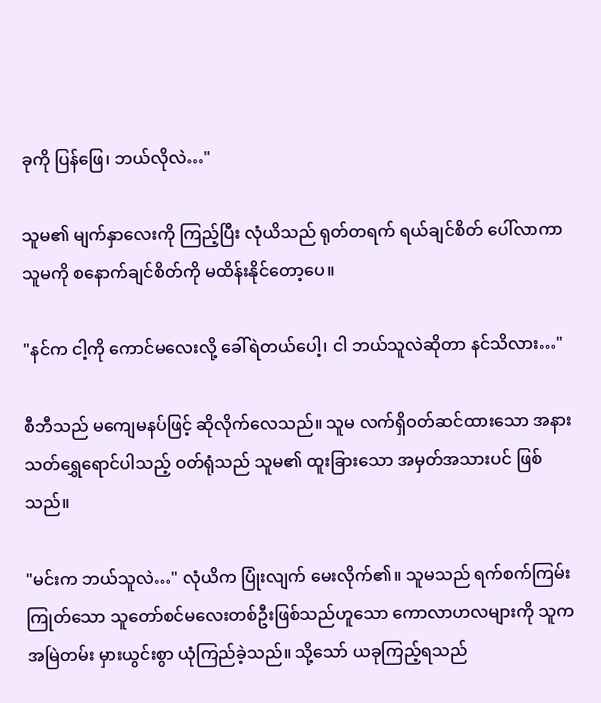ခုကို ပြန်ဖြေ၊ ဘယ်လိုလဲ…"

သူမ၏ မျက်နှာလေးကို ကြည့်ပြီး လုံယိသည် ရုတ်တရက် ရယ်ချင်စိတ် ပေါ်လာကာ သူမကို စနောက်ချင်စိတ်ကို မထိန်းနိုင်တော့ပေ။

"နင်က ငါ့ကို ကောင်မလေးလို့ ခေါ်ရဲတယ်ပေါ့၊ ငါ ဘယ်သူလဲဆိုတာ နင်သိလား…"

စီဘီသည် မကျေမနပ်ဖြင့် ဆိုလိုက်လေသည်။ သူမ လက်ရှိဝတ်ဆင်ထားသော အနားသတ်ရွှေရောင်ပါသည့် ဝတ်ရုံသည် သူမ၏ ထူးခြားသော အမှတ်အသားပင် ဖြစ်သည်။

"မင်းက ဘယ်သူလဲ…" လုံယိက ပြုံးလျက် မေးလိုက်၏။ သူမသည် ရက်စက်ကြမ်းကြုတ်သော သူတော်စင်မလေးတစ်ဦးဖြစ်သည်ဟူသော ကောလာဟလများကို သူက အမြဲတမ်း မှားယွင်းစွာ ယုံကြည်ခဲ့သည်။ သို့သော် ယခုကြည့်ရသည်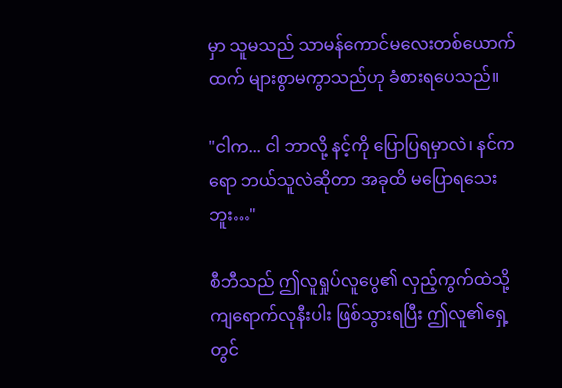မှာ သူမသည် သာမန်ကောင်မလေးတစ်ယောက်ထက် များစွာမကွာသည်ဟု ခံစားရပေသည်။

"ငါက... ငါ ဘာလို့ နင့်ကို ပြောပြရမှာလဲ၊ နင်ကရော ဘယ်သူလဲဆိုတာ အခုထိ မပြောရသေးဘူး…"

စီဘီသည် ဤလူရှုပ်လူပွေ၏ လှည့်ကွက်ထဲသို့ ကျရောက်လုနီးပါး ဖြစ်သွားရပြီး ဤလူ၏ရှေ့တွင်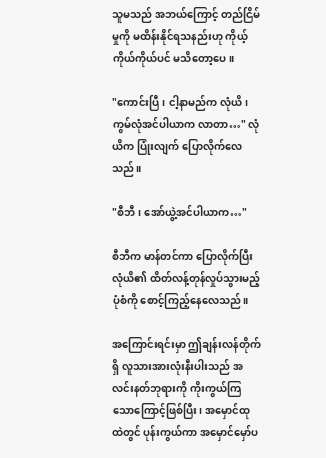သူမသည် အဘယ်ကြောင့် တည်ငြိမ်မှုကို မထိန်းနိုင်ရသနည်းဟု ကိုယ့်ကိုယ်ကိုယ်ပင် မသိတော့ပေ။

"ကောင်းပြီ၊ ငါ့နာမည်က လုံယိ၊ ကွမ်လုံအင်ပါယာက လာတာ…" လုံယိက ပြုံးလျက် ပြောလိုက်လေသည်။

"စီဘီ၊ အော်ယွဲ့အင်ပါယာက…"

စီဘီက မာန်တင်ကာ ပြောလိုက်ပြီး လုံယိ၏ ထိတ်လန့်တုန်လှုပ်သွားမည့် ပုံစံကို စောင့်ကြည့်နေလေသည်။

အကြောင်းရင်းမှာ ဤချန်းလန်တိုက်ရှိ လူသားအားလုံးနီးပါးသည် အလင်းနတ်ဘုရားကို ကိုးကွယ်ကြသောကြောင့်ဖြစ်ပြီး၊ အမှောင်ထုထဲတွင် ပုန်းကွယ်ကာ အမှောင်မှော်ပ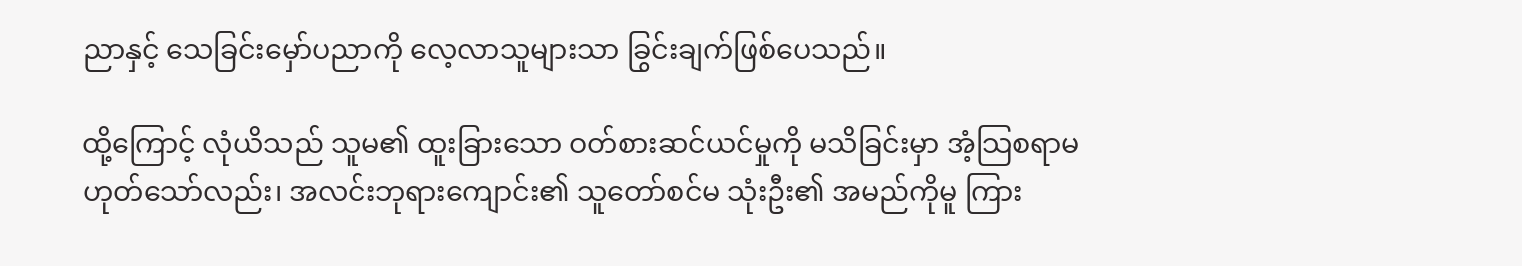ညာနှင့် သေခြင်းမှော်ပညာကို လေ့လာသူများသာ ခြွင်းချက်ဖြစ်ပေသည်။

ထို့ကြောင့် လုံယိသည် သူမ၏ ထူးခြားသော ဝတ်စားဆင်ယင်မှုကို မသိခြင်းမှာ အံ့သြစရာမဟုတ်သော်လည်း၊ အလင်းဘုရားကျောင်း၏ သူတော်စင်မ သုံးဦး၏ အမည်ကိုမူ ကြား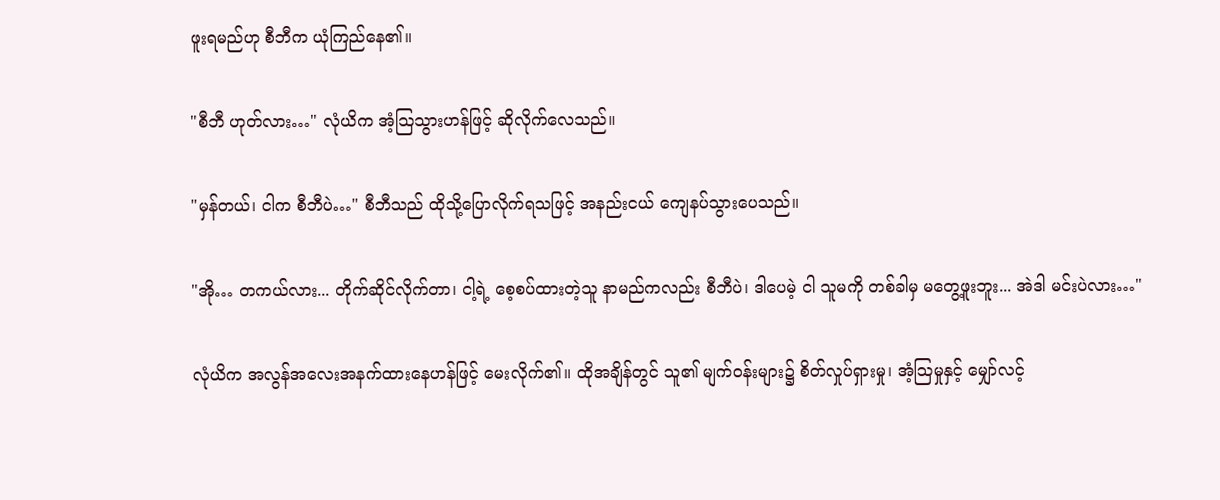ဖူးရမည်ဟု စီဘီက ယုံကြည်နေ၏။

"စီဘီ ဟုတ်လား…" လုံယိက အံ့သြသွားဟန်ဖြင့် ဆိုလိုက်လေသည်။

"မှန်တယ်၊ ငါက စီဘီပဲ…" စီဘီသည် ထိုသို့ပြောလိုက်ရသဖြင့် အနည်းငယ် ကျေနပ်သွားပေသည်။

"အို… တကယ်လား... တိုက်ဆိုင်လိုက်တာ၊ ငါ့ရဲ့ စေ့စပ်ထားတဲ့သူ နာမည်ကလည်း စီဘီပဲ၊ ဒါပေမဲ့ ငါ သူမကို တစ်ခါမှ မတွေ့ဖူးဘူး... အဲဒါ မင်းပဲလား…"

လုံယိက အလွန်အလေးအနက်ထားနေဟန်ဖြင့် မေးလိုက်၏။ ထိုအချိန်တွင် သူ၏ မျက်ဝန်းများ၌ စိတ်လှုပ်ရှားမှု၊ အံ့သြမှုနှင့် မျှော်လင့်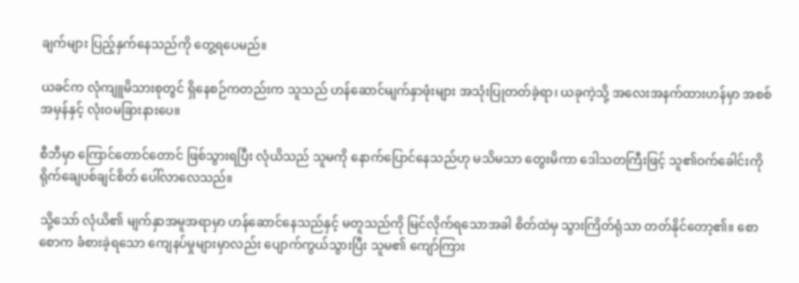ချက်များ ပြည့်နှက်နေသည်ကို တွေ့ရပေမည်။

ယခင်က လုံကျူမိသားစုတွင် ရှိနေစဉ်ကတည်းက သူသည် ဟန်ဆောင်မျက်နှာဖုံးများ အသုံးပြုတတ်ခဲ့ရာ၊ ယခုကဲ့သို့ အလေးအနက်ထားဟန်မှာ အစစ်အမှန်နှင့် လုံးဝမခြားနားပေ။

စီဘီမှာ ကြောင်တောင်တောင် ဖြစ်သွားရပြီး လုံယိသည် သူမကို နောက်ပြောင်နေသည်ဟု မသိမသာ တွေးမိကာ ဒေါသတကြီးဖြင့် သူ၏ဝက်ခေါင်းကို ရိုက်ချေပစ်ချင်စိတ် ပေါ်လာလေသည်။

သို့သော် လုံယိ၏ မျက်နှာအမူအရာမှာ ဟန်ဆောင်နေသည်နှင့် မတူသည်ကို မြင်လိုက်ရသောအခါ စိတ်ထဲမှ သွားကြိတ်ရုံသာ တတ်နိုင်တော့၏။ စောစောက ခံစားခဲ့ရသော ကျေနပ်မှုများမှာလည်း ပျောက်ကွယ်သွားပြီး သူမ၏ ကျော်ကြား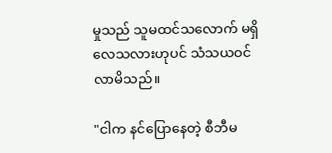မှုသည် သူမထင်သလောက် မရှိလေသလားဟုပင် သံသယဝင်လာမိသည်။

"ငါက နင်ပြောနေတဲ့ စီဘီမ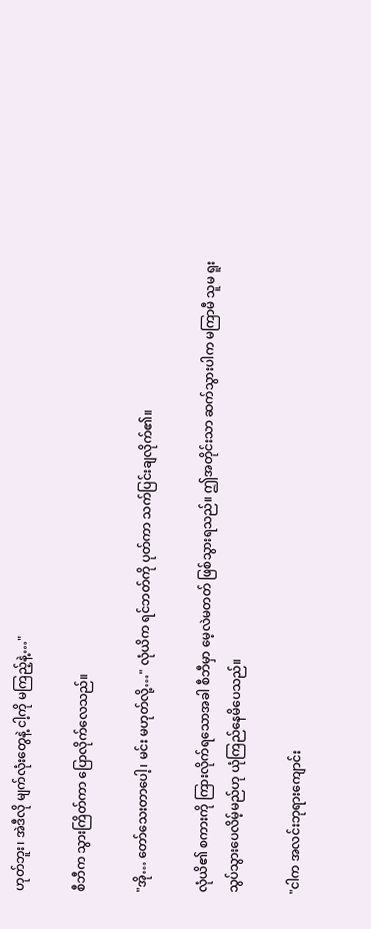ဟုတ်ဘူး၊ အဲဒီလို မျက်လုံးတွေနဲ့ ငါ့ကို မကြည့်နဲ့…"

စီဘီက သွားကြိတ်ကာ ပြောလိုက်လေသည်။

"အို… တော်သေးတာပေါ့၊ မင်း မဟုတ်လို့…" လုံယိက ရင်ဘတ်ကို ပုတ်ကာ သက်ပြင်းချလိုက်၏။

လုံယိ၏ စကားကို ကြားလိုက်ရသောအခါ စီဘီမှာ မေ့လဲမတတ် ဖြစ်သွားရသည်။ ဤအတိုင်းသာ ဆက်သွားပါက မကြာမီ သူမ ရူးသွပ်သွားပေလိမ့်မည်ဟု ယုံကြည်နေမိပေသည်။

"ငါက အလင်းဘုရားကျောင်း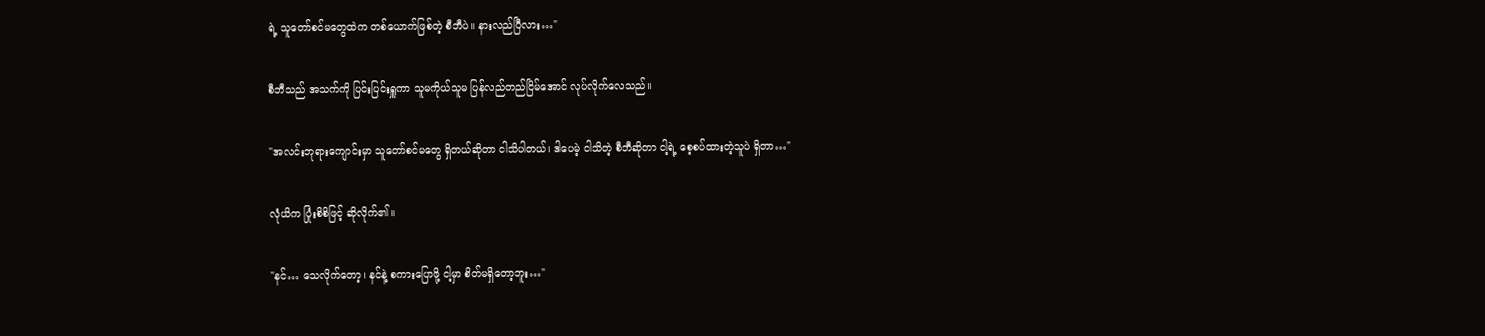ရဲ့ သူတော်စင်မတွေထဲက တစ်ယောက်ဖြစ်တဲ့ စီဘီပဲ။ နားလည်ပြီလား…"

စီဘီသည် အသက်ကို ပြင်းပြင်းရှူကာ သူမကိုယ်သူမ ပြန်လည်တည်ငြိမ်အောင် လုပ်လိုက်လေသည်။

"အလင်းဘုရားကျောင်းမှာ သူတော်စင်မတွေ ရှိတယ်ဆိုတာ ငါသိပါတယ်၊ ဒါပေမဲ့ ငါသိတဲ့ စီဘီဆိုတာ ငါ့ရဲ့ စေ့စပ်ထားတဲ့သူပဲ ရှိတာ…"

လုံယိက ပြုံးစိစိဖြင့် ဆိုလိုက်၏။

"နင်… သေလိုက်တော့၊ နင်နဲ့ စကားပြောဖို့ ငါ့မှာ စိတ်မရှိတော့ဘူး…"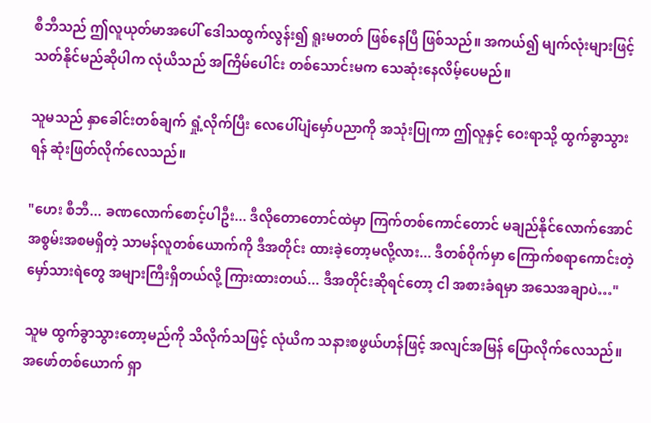စီဘီသည် ဤလူယုတ်မာအပေါ် ဒေါသထွက်လွန်း၍ ရူးမတတ် ဖြစ်နေပြီ ဖြစ်သည်။ အကယ်၍ မျက်လုံးများဖြင့် သတ်နိုင်မည်ဆိုပါက လုံယိသည် အကြိမ်ပေါင်း တစ်သောင်းမက သေဆုံးနေလိမ့်ပေမည်။

သူမသည် နှာခေါင်းတစ်ချက် ရှုံ့လိုက်ပြီး လေပေါ်ပျံမှော်ပညာကို အသုံးပြုကာ ဤလူနှင့် ဝေးရာသို့ ထွက်ခွာသွားရန် ဆုံးဖြတ်လိုက်လေသည်။

"ဟေး စီဘီ... ခဏလောက်စောင့်ပါဦး... ဒီလိုတောတောင်ထဲမှာ ကြက်တစ်ကောင်တောင် မချည်နိုင်လောက်အောင် အစွမ်းအစမရှိတဲ့ သာမန်လူတစ်ယောက်ကို ဒီအတိုင်း ထားခဲ့တော့မလို့လား... ဒီတစ်ဝိုက်မှာ ကြောက်စရာကောင်းတဲ့ မှော်သားရဲတွေ အများကြီးရှိတယ်လို့ ကြားထားတယ်... ဒီအတိုင်းဆိုရင်တော့ ငါ အစားခံရမှာ အသေအချာပဲ…"

သူမ ထွက်ခွာသွားတော့မည်ကို သိလိုက်သဖြင့် လုံယိက သနားစဖွယ်ဟန်ဖြင့် အလျင်အမြန် ပြောလိုက်လေသည်။ အဖော်တစ်ယောက် ရှာ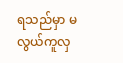ရသည်မှာ မလွယ်ကူလှ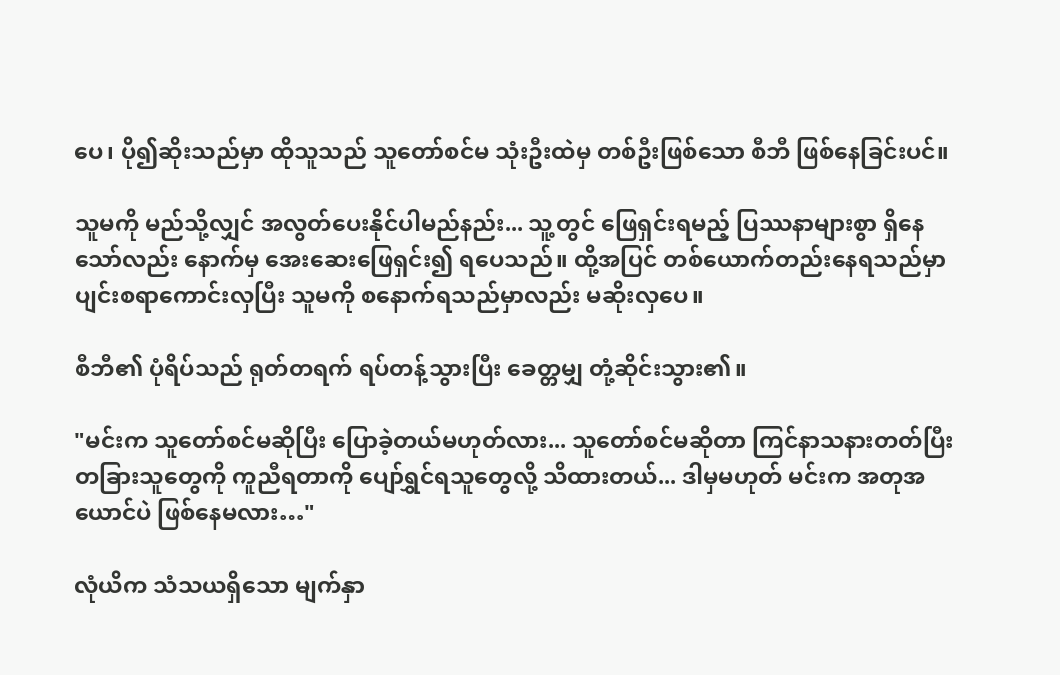ပေ၊ ပို၍ဆိုးသည်မှာ ထိုသူသည် သူတော်စင်မ သုံးဦးထဲမှ တစ်ဦးဖြစ်သော စီဘီ ဖြစ်နေခြင်းပင်။

သူမကို မည်သို့လျှင် အလွတ်ပေးနိုင်ပါမည်နည်း... သူ့တွင် ဖြေရှင်းရမည့် ပြဿနာများစွာ ရှိနေသော်လည်း နောက်မှ အေးဆေးဖြေရှင်း၍ ရပေသည်။ ထို့အပြင် တစ်ယောက်တည်းနေရသည်မှာ ပျင်းစရာကောင်းလှပြီး သူမကို စနောက်ရသည်မှာလည်း မဆိုးလှပေ။

စီဘီ၏ ပုံရိပ်သည် ရုတ်တရက် ရပ်တန့်သွားပြီး ခေတ္တမျှ တုံ့ဆိုင်းသွား၏။

"မင်းက သူတော်စင်မဆိုပြီး ပြောခဲ့တယ်မဟုတ်လား... သူတော်စင်မဆိုတာ ကြင်နာသနားတတ်ပြီး တခြားသူတွေကို ကူညီရတာကို ပျော်ရွှင်ရသူတွေလို့ သိထားတယ်... ဒါမှမဟုတ် မင်းက အတုအယောင်ပဲ ဖြစ်နေမလား…"

လုံယိက သံသယရှိသော မျက်နှာ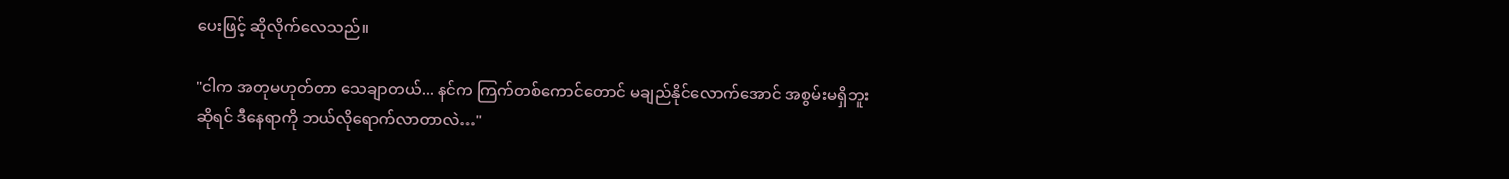ပေးဖြင့် ဆိုလိုက်လေသည်။

"ငါက အတုမဟုတ်တာ သေချာတယ်... နင်က ကြက်တစ်ကောင်တောင် မချည်နိုင်လောက်အောင် အစွမ်းမရှိဘူးဆိုရင် ဒီနေရာကို ဘယ်လိုရောက်လာတာလဲ…"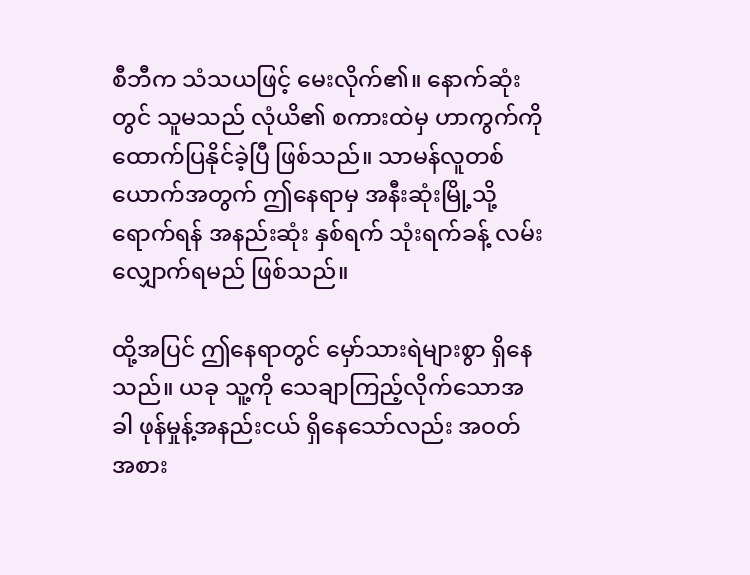စီဘီက သံသယဖြင့် မေးလိုက်၏။ နောက်ဆုံးတွင် သူမသည် လုံယိ၏ စကားထဲမှ ဟာကွက်ကို ထောက်ပြနိုင်ခဲ့ပြီ ဖြစ်သည်။ သာမန်လူတစ်ယောက်အတွက် ဤနေရာမှ အနီးဆုံးမြို့သို့ ရောက်ရန် အနည်းဆုံး နှစ်ရက် သုံးရက်ခန့် လမ်းလျှောက်ရမည် ဖြစ်သည်။

ထို့အပြင် ဤနေရာတွင် မှော်သားရဲများစွာ ရှိနေသည်။ ယခု သူ့ကို သေချာကြည့်လိုက်သောအခါ ဖုန်မှုန့်အနည်းငယ် ရှိနေသော်လည်း အဝတ်အစား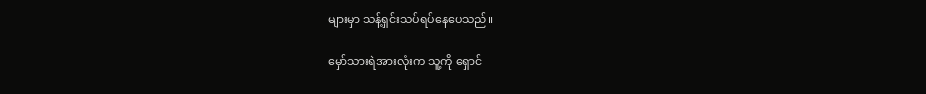များမှာ သန့်ရှင်းသပ်ရပ်နေပေသည်။

မှော်သားရဲအားလုံးက သူ့ကို ရှောင်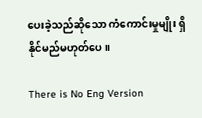ပေးခဲ့သည်ဆိုသော ကံကောင်းမှုမျိုး ရှိနိုင်မည်မဟုတ်ပေ။

There is No Eng Version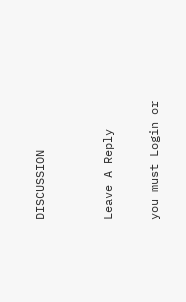DISCUSSION


Leave A Reply

you must Login or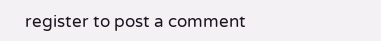register to post a comment